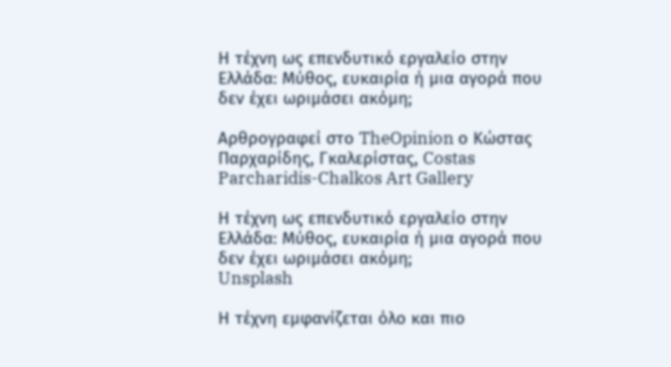Η τέχνη ως επενδυτικό εργαλείο στην Ελλάδα: Μύθος, ευκαιρία ή μια αγορά που δεν έχει ωριμάσει ακόμη;

Αρθρογραφεί στο TheOpinion ο Κώστας Παρχαρίδης, Γκαλερίστας, Costas Parcharidis-Chalkos Art Gallery

Η τέχνη ως επενδυτικό εργαλείο στην Ελλάδα: Μύθος, ευκαιρία ή μια αγορά που δεν έχει ωριμάσει ακόμη;
Unsplash

Η τέχνη εμφανίζεται όλο και πιο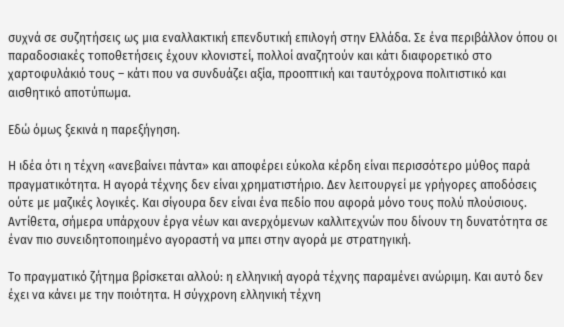συχνά σε συζητήσεις ως μια εναλλακτική επενδυτική επιλογή στην Ελλάδα. Σε ένα περιβάλλον όπου οι παραδοσιακές τοποθετήσεις έχουν κλονιστεί, πολλοί αναζητούν και κάτι διαφορετικό στο χαρτοφυλάκιό τους – κάτι που να συνδυάζει αξία, προοπτική και ταυτόχρονα πολιτιστικό και αισθητικό αποτύπωμα.

Εδώ όμως ξεκινά η παρεξήγηση.

Η ιδέα ότι η τέχνη «ανεβαίνει πάντα» και αποφέρει εύκολα κέρδη είναι περισσότερο μύθος παρά πραγματικότητα. Η αγορά τέχνης δεν είναι χρηματιστήριο. Δεν λειτουργεί με γρήγορες αποδόσεις ούτε με μαζικές λογικές. Και σίγουρα δεν είναι ένα πεδίο που αφορά μόνο τους πολύ πλούσιους. Αντίθετα, σήμερα υπάρχουν έργα νέων και ανερχόμενων καλλιτεχνών που δίνουν τη δυνατότητα σε έναν πιο συνειδητοποιημένο αγοραστή να μπει στην αγορά με στρατηγική.

Το πραγματικό ζήτημα βρίσκεται αλλού: η ελληνική αγορά τέχνης παραμένει ανώριμη. Και αυτό δεν έχει να κάνει με την ποιότητα. Η σύγχρονη ελληνική τέχνη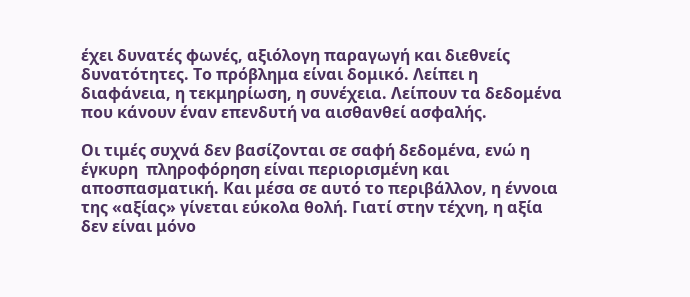έχει δυνατές φωνές, αξιόλογη παραγωγή και διεθνείς δυνατότητες. Το πρόβλημα είναι δομικό. Λείπει η διαφάνεια, η τεκμηρίωση, η συνέχεια. Λείπουν τα δεδομένα που κάνουν έναν επενδυτή να αισθανθεί ασφαλής.

Οι τιμές συχνά δεν βασίζονται σε σαφή δεδομένα, ενώ η έγκυρη  πληροφόρηση είναι περιορισμένη και αποσπασματική. Και μέσα σε αυτό το περιβάλλον, η έννοια της «αξίας» γίνεται εύκολα θολή. Γιατί στην τέχνη, η αξία δεν είναι μόνο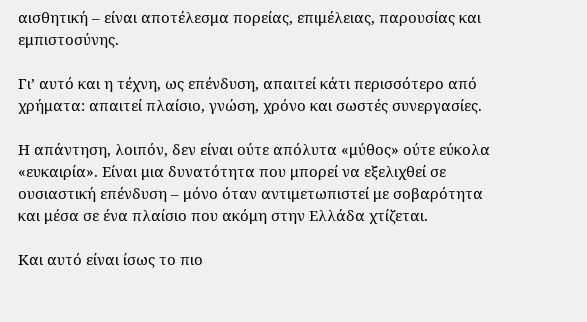αισθητική – είναι αποτέλεσμα πορείας, επιμέλειας, παρουσίας και εμπιστοσύνης.

Γι’ αυτό και η τέχνη, ως επένδυση, απαιτεί κάτι περισσότερο από χρήματα: απαιτεί πλαίσιο, γνώση, χρόνο και σωστές συνεργασίες.

Η απάντηση, λοιπόν, δεν είναι ούτε απόλυτα «μύθος» ούτε εύκολα «ευκαιρία». Είναι μια δυνατότητα που μπορεί να εξελιχθεί σε ουσιαστική επένδυση – μόνο όταν αντιμετωπιστεί με σοβαρότητα και μέσα σε ένα πλαίσιο που ακόμη στην Ελλάδα χτίζεται.

Και αυτό είναι ίσως το πιο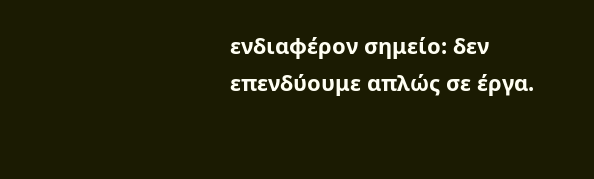ενδιαφέρον σημείο: δεν επενδύουμε απλώς σε έργα.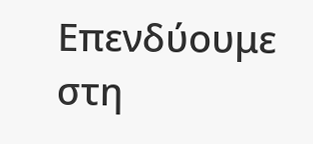Επενδύουμε στη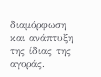διαμόρφωση και ανάπτυξη της ίδιας της αγοράς.